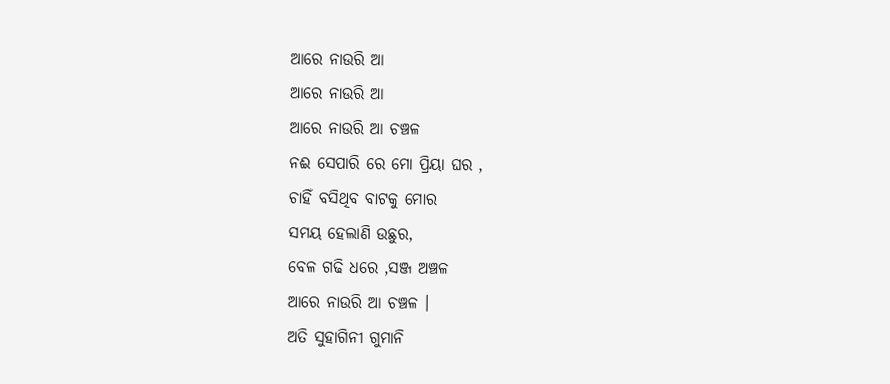ଆରେ ନାଉରି ଆ
ଆରେ ନାଉରି ଆ
ଆରେ ନାଉରି ଆ ଚଞ୍ଚଳ
ନଈ ସେପାରି ରେ ମୋ ପ୍ରିୟା ଘର ,
ଚାହିଁ ବସିଥିବ ବାଟକୁ ମୋର
ସମୟ ହେଲାଣି ଉଛୁର,
ବେଳ ଗଢି ଧରେ ,ସଞ୍ଜ ଅଞ୍ଚଳ
ଆରେ ନାଉରି ଆ ଚଞ୍ଚଳ ।
ଅତି ସୁହାଗିନୀ ଗୁମାନି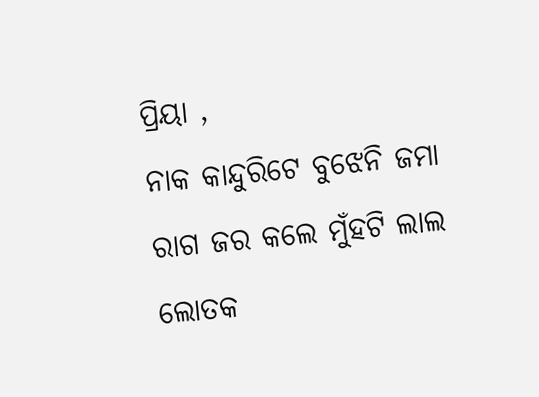ପ୍ରିୟା ,
ନାକ କାନ୍ଦୁରିଟେ ବୁଝେନି ଜମା
ରାଗ ଜର କଲେ ମୁଁହଟି ଲାଲ
ଲୋତକ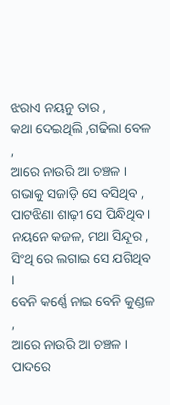ଝରାଏ ନୟନୁ ତାର ,
କଥା ଦେଇଥିଲି ,ଗଢିଲା ବେଳ ,
ଆରେ ନାଉରି ଆ ଚଞ୍ଚଳ ।
ଗଭାକୁ ସଜାଡ଼ି ସେ ବସିଥିବ ,
ପାଟଝିଣା ଶାଢ଼ୀ ସେ ପିନ୍ଧିଥିବ ।
ନୟନେ କଜଳ, ମଥା ସିନ୍ଦୂର ,
ସିଂଥି ରେ ଲଗାଇ ସେ ଯଗିଥିବ ।
ବେନି କର୍ଣ୍ଣେ ନାଇ ବେନି କୁଣ୍ଡଳ ,
ଆରେ ନାଉରି ଆ ଚଞ୍ଚଳ ।
ପାଦରେ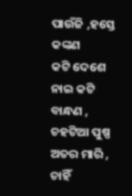ପାଉଁଜି ,ହସ୍ତେ କଙ୍କଣ
କଟି ଦେଶେ ନାଇ କଟି ବାନ୍ଧଣ ,
ଚହଟିଆ ପୁଷ୍ପ ଅତର ମାରି ,
ଚାହିଁ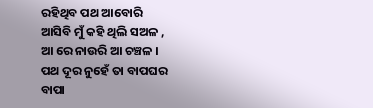ରହିଥିବ ପଥ ଆବୋରି
ଆସିବି ମୁଁ କହି ଥିଲି ସଅଳ ,
ଆ ରେ ନାଉରି ଆ ଚଞ୍ଚଳ ।
ପଥ ଦୂର ନୁହେଁ ତା ବାପଘର
ବାପା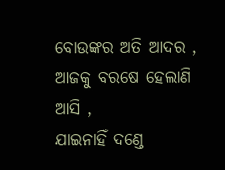ବୋଉଙ୍କର ଅତି ଆଦର ,
ଆଜକୁ ବରଷେ ହେଲାଣି ଆସି ,
ଯାଇନାହିଁ ଦଣ୍ଡେ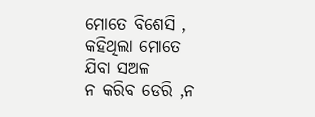ମୋତେ ବିଶେସି ,
କହିଥିଲା ମୋତେ ଯିବା ସଅଳ
ନ କରିବ ଡେରି ,ନ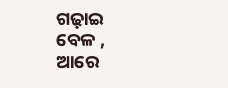ଗଢ଼ାଇ ବେଳ ,
ଆରେ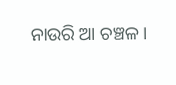ନାଉରି ଆ ଚଞ୍ଚଳ ।